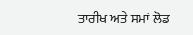ਤਾਰੀਖ ਅਤੇ ਸਮਾਂ ਲੋਡ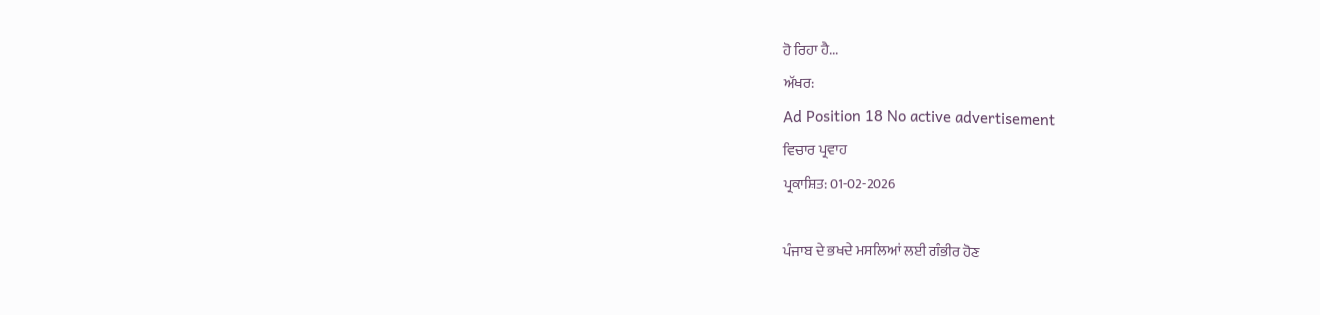ਹੋ ਰਿਹਾ ਹੈ...
ਅੱਖਰ:
Ad Position 18 No active advertisement
ਵਿਚਾਰ ਪ੍ਰਵਾਹ
ਪ੍ਰਕਾਸ਼ਿਤ: 01-02-2026

ਪੰਜਾਬ ਦੇ ਭਖਦੇ ਮਸਲਿਆਂ ਲਈ ਗੰਭੀਰ ਹੋਣ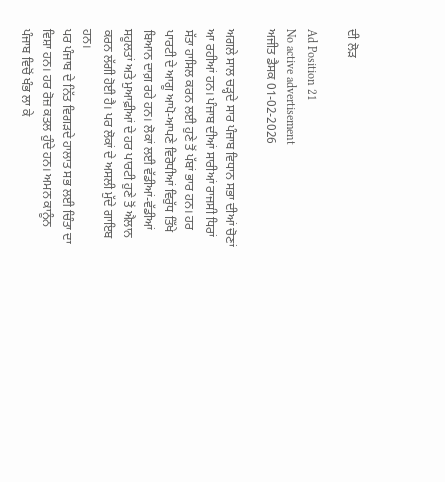ਦੀ ਲੋੜ

Ad Position 21
No active advertisement
ਅਜੀਤ ਡੈਸਕ 01-02-2026

ਅਗਲੇ ਸਾਲ ਚੜ੍ਹਦੇ ਸਾਰ ਪੰਜਾਬ ਵਿਧਾਨ ਸਭਾ ਦੀਆਂ ਚੋਣਾਂ ਆ ਰਹੀਆਂ ਹਨ। ਪੰਜਾਬ ਦੀਆਂ ਸਾਰੀਆਂ ਰਾਜਸੀ ਧਿਰਾਂ ਸੱਤਾ ਹਾਸਿਲ ਕਰਨ ਲਈ ਹੁਣੇ ਤੋਂ ਪੱਬਾਂ ਭਾਰ ਹਨ। ਹਰ ਪਾਰਟੀ ਦੇ ਆਗੂ ਆਪੋ-ਆਪਣੇ ਵਿਰੋਧੀਆਂ ਵਿਰੁੱਧ ਤਿੱਖੇ ਬਿਆਨ ਦਾਗ਼ ਰਹੇ ਹਨ। ਲੋਕਾਂ ਲਈ ਵੱਡੀਆਂ-ਵੱਡੀਆਂ ਸਹੂਲਤਾਂ ਅਤੇ ਮੁਆਫ਼ੀਆਂ ਦੇ ਹਰ ਪਾਰਟੀ ਹੁਣੇ ਤੋਂ ਐਲਾਨ ਕਰਨ ਲੱਗੀ ਹੋਈ ਹੈ। ਪਰ ਲੋਕਾਂ ਦੇ ਅਸਲੀ ਮੁੱਦੇ ਗਾਇਬ ਹਨ।
ਪਰ ਪੰਜਾਬ ਦੇ ਨਿੱਤ ਵਿਗੜਦੇ ਹਾਲਾਤ ਸਭ ਲਈ ਚਿੰਤਾ ਦਾ ਵਿਸ਼ਾ ਹਨ। ਹਰ ਰੋਜ਼ ਕਤਲ ਹੁੰਦੇ ਹਨ। ਅਮਨ ਕਾਨੂੰਨ ਪੰਜਾਬ ਵਿਚੋਂ ਖੰਭ ਲਾ ਕੇ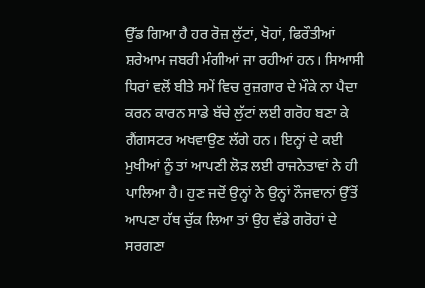ਉੱਡ ਗਿਆ ਹੈ ਹਰ ਰੋਜ਼ ਲੁੱਟਾਂ, ਖੋਹਾਂ, ਫਿਰੌਤੀਆਂ ਸ਼ਰੇਆਮ ਜਬਰੀ ਮੰਗੀਆਂ ਜਾ ਰਹੀਆਂ ਹਨ। ਸਿਆਸੀ ਧਿਰਾਂ ਵਲੋਂ ਬੀਤੇ ਸਮੇਂ ਵਿਚ ਰੁਜ਼ਗਾਰ ਦੇ ਮੌਕੇ ਨਾ ਪੈਦਾ ਕਰਨ ਕਾਰਨ ਸਾਡੇ ਬੱਚੇ ਲੁੱਟਾਂ ਲਈ ਗਰੋਹ ਬਣਾ ਕੇ ਗੈਂਗਸਟਰ ਅਖਵਾਉਣ ਲੱਗੇ ਹਨ। ਇਨ੍ਹਾਂ ਦੇ ਕਈ ਮੁਖੀਆਂ ਨੂੰ ਤਾਂ ਆਪਣੀ ਲੋੜ ਲਈ ਰਾਜਨੇਤਾਵਾਂ ਨੇ ਹੀ ਪਾਲਿਆ ਹੈ। ਹੁਣ ਜਦੋਂ ਉਨ੍ਹਾਂ ਨੇ ਉਨ੍ਹਾਂ ਨੌਜਵਾਨਾਂ ਉੱਤੋਂ ਆਪਣਾ ਹੱਥ ਚੁੱਕ ਲਿਆ ਤਾਂ ਉਹ ਵੱਡੇ ਗਰੋਹਾਂ ਦੇ ਸਰਗਣਾ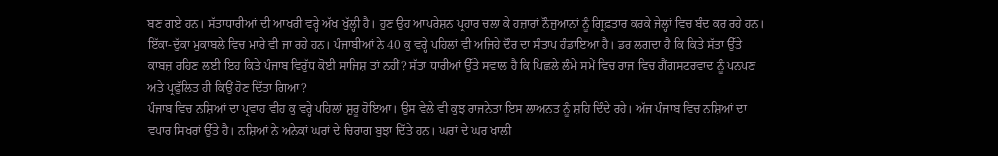ਬਣ ਗਏ ਹਨ। ਸੱਤਾਧਾਰੀਆਂ ਦੀ ਆਖਰੀ ਵਰ੍ਹੇ ਅੱਖ ਖੁੱਲ੍ਹੀ ਹੈ। ਹੁਣ ਉਹ ਆਪਰੇਸ਼ਨ ਪ੍ਰਹਾਰ ਚਲਾ ਕੇ ਹਜ਼ਾਰਾਂ ਨੌਜੁਆਨਾਂ ਨੂੰ ਗ੍ਰਿਫ਼ਤਾਰ ਕਰਕੇ ਜੇਲ੍ਹਾਂ ਵਿਚ ਬੰਦ ਕਰ ਰਹੇ ਹਨ। ਇੱਕਾ-ਦੁੱਕਾ ਮੁਕਾਬਲੇ ਵਿਚ ਮਾਰੇ ਵੀ ਜਾ ਰਹੇ ਹਨ। ਪੰਜਾਬੀਆਂ ਨੇ 40 ਕੁ ਵਰ੍ਹੇ ਪਹਿਲਾਂ ਵੀ ਅਜਿਹੇ ਦੌਰ ਦਾ ਸੰਤਾਪ ਹੰਡਾਇਆ ਹੈ। ਡਰ ਲਗਦਾ ਹੈ ਕਿ ਕਿਤੇ ਸੱਤਾ ਉੱਤੇ ਕਾਬਜ਼ ਰਹਿਣ ਲਈ ਇਹ ਕਿਤੇ ਪੰਜਾਬ ਵਿਰੁੱਧ ਕੋਈ ਸਾਜਿਸ਼ ਤਾਂ ਨਹੀਂ? ਸੱਤਾ ਧਾਰੀਆਂ ਉੱਤੇ ਸਵਾਲ ਹੈ ਕਿ ਪਿਛਲੇ ਲੰਮੇ ਸਮੇਂ ਵਿਚ ਰਾਜ ਵਿਚ ਗੈਂਗਸਟਰਵਾਦ ਨੂੰ ਪਨਪਣ ਅਤੇ ਪ੍ਰਫੁੱਲਿਤ ਹੀ ਕਿਉਂ ਹੋਣ ਦਿੱਤਾ ਗਿਆ?
ਪੰਜਾਬ ਵਿਚ ਨਸ਼ਿਆਂ ਦਾ ਪ੍ਰਵਾਹ ਵੀਹ ਕੁ ਵਰ੍ਹੇ ਪਹਿਲਾਂ ਸ਼ੁਰੂ ਹੋਇਆ। ਉਸ ਵੇਲੇ ਵੀ ਕੁਝ ਰਾਜਨੇਤਾ ਇਸ ਲਾਅਨਤ ਨੂੰ ਸ਼ਹਿ ਦਿੰਦੇ ਰਹੇ। ਅੱਜ ਪੰਜਾਬ ਵਿਚ ਨਸ਼ਿਆਂ ਦਾ ਵਪਾਰ ਸਿਖਰਾਂ ਉੱਤੇ ਹੈ। ਨਸ਼ਿਆਂ ਨੇ ਅਨੇਕਾਂ ਘਰਾਂ ਦੇ ਚਿਰਾਗ ਬੁਝਾ ਦਿੱਤੇ ਹਨ। ਘਰਾਂ ਦੇ ਘਰ ਖਾਲੀ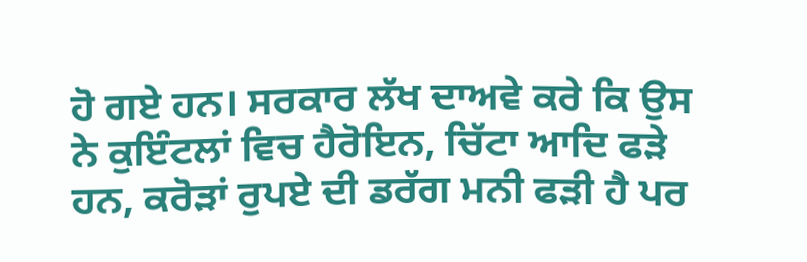ਹੋ ਗਏ ਹਨ। ਸਰਕਾਰ ਲੱਖ ਦਾਅਵੇ ਕਰੇ ਕਿ ਉਸ ਨੇ ਕੁਇੰਟਲਾਂ ਵਿਚ ਹੈਰੋਇਨ, ਚਿੱਟਾ ਆਦਿ ਫੜੇ ਹਨ, ਕਰੋੜਾਂ ਰੁਪਏ ਦੀ ਡਰੱਗ ਮਨੀ ਫੜੀ ਹੈ ਪਰ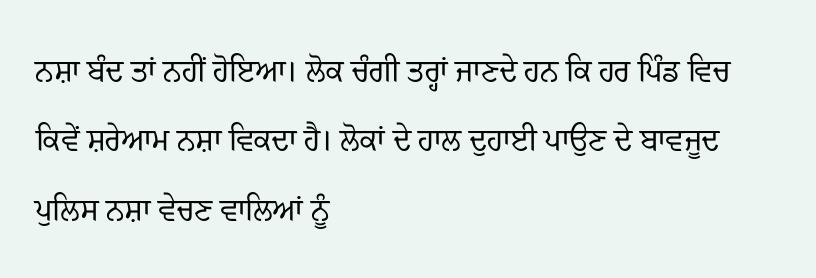ਨਸ਼ਾ ਬੰਦ ਤਾਂ ਨਹੀਂ ਹੋਇਆ। ਲੋਕ ਚੰਗੀ ਤਰ੍ਹਾਂ ਜਾਣਦੇ ਹਨ ਕਿ ਹਰ ਪਿੰਡ ਵਿਚ ਕਿਵੇਂ ਸ਼ਰੇਆਮ ਨਸ਼ਾ ਵਿਕਦਾ ਹੈ। ਲੋਕਾਂ ਦੇ ਹਾਲ ਦੁਹਾਈ ਪਾਉਣ ਦੇ ਬਾਵਜੂਦ ਪੁਲਿਸ ਨਸ਼ਾ ਵੇਚਣ ਵਾਲਿਆਂ ਨੂੰ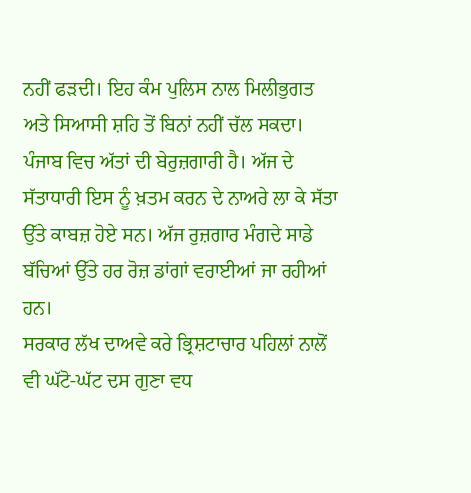ਨਹੀਂ ਫੜਦੀ। ਇਹ ਕੰਮ ਪੁਲਿਸ ਨਾਲ ਮਿਲੀਭੁਗਤ ਅਤੇ ਸਿਆਸੀ ਸ਼ਹਿ ਤੋਂ ਬਿਨਾਂ ਨਹੀਂ ਚੱਲ ਸਕਦਾ।
ਪੰਜਾਬ ਵਿਚ ਅੱਤਾਂ ਦੀ ਬੇਰੁਜ਼ਗਾਰੀ ਹੈ। ਅੱਜ ਦੇ ਸੱਤਾਧਾਰੀ ਇਸ ਨੂੰ ਖ਼ਤਮ ਕਰਨ ਦੇ ਨਾਅਰੇ ਲਾ ਕੇ ਸੱਤਾ ਉੱਤੇ ਕਾਬਜ਼ ਹੋਏ ਸਨ। ਅੱਜ ਰੁਜ਼ਗਾਰ ਮੰਗਦੇ ਸਾਡੇ ਬੱਚਿਆਂ ਉੱਤੇ ਹਰ ਰੋਜ਼ ਡਾਂਗਾਂ ਵਰਾਈਆਂ ਜਾ ਰਹੀਆਂ ਹਨ।
ਸਰਕਾਰ ਲੱਖ ਦਾਅਵੇ ਕਰੇ ਭ੍ਰਿਸ਼ਟਾਚਾਰ ਪਹਿਲਾਂ ਨਾਲੋਂ ਵੀ ਘੱਟੋ-ਘੱਟ ਦਸ ਗੁਣਾ ਵਧ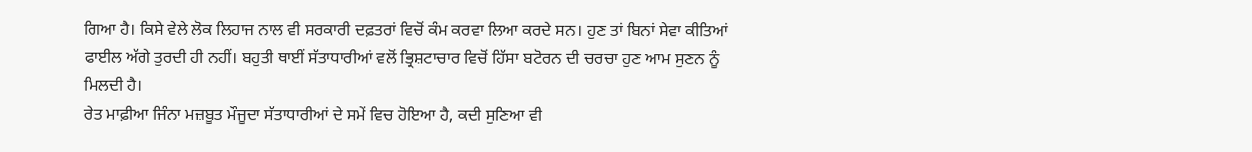ਗਿਆ ਹੈ। ਕਿਸੇ ਵੇਲੇ ਲੋਕ ਲਿਹਾਜ ਨਾਲ ਵੀ ਸਰਕਾਰੀ ਦਫ਼ਤਰਾਂ ਵਿਚੋਂ ਕੰਮ ਕਰਵਾ ਲਿਆ ਕਰਦੇ ਸਨ। ਹੁਣ ਤਾਂ ਬਿਨਾਂ ਸੇਵਾ ਕੀਤਿਆਂ ਫਾਈਲ ਅੱਗੇ ਤੁਰਦੀ ਹੀ ਨਹੀਂ। ਬਹੁਤੀ ਥਾਈਂ ਸੱਤਾਧਾਰੀਆਂ ਵਲੋਂ ਭ੍ਰਿਸ਼ਟਾਚਾਰ ਵਿਚੋਂ ਹਿੱਸਾ ਬਟੋਰਨ ਦੀ ਚਰਚਾ ਹੁਣ ਆਮ ਸੁਣਨ ਨੂੰ ਮਿਲਦੀ ਹੈ।
ਰੇਤ ਮਾਫ਼ੀਆ ਜਿੰਨਾ ਮਜ਼ਬੂਤ ਮੌਜੂਦਾ ਸੱਤਾਧਾਰੀਆਂ ਦੇ ਸਮੇਂ ਵਿਚ ਹੋਇਆ ਹੈ, ਕਦੀ ਸੁਣਿਆ ਵੀ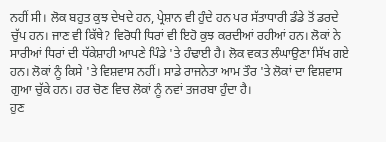ਨਹੀਂ ਸੀ। ਲੋਕ ਬਹੁਤ ਕੁਝ ਦੇਖਦੇ ਹਨ, ਪ੍ਰੇਸ਼ਾਨ ਵੀ ਹੁੰਦੇ ਹਨ ਪਰ ਸੱਤਾਧਾਰੀ ਡੰਡੇ ਤੋਂ ਡਰਦੇ ਚੁੱਪ ਹਨ। ਜਾਣ ਵੀ ਕਿੱਥੇ? ਵਿਰੋਧੀ ਧਿਰਾਂ ਵੀ ਇਹੋ ਕੁਝ ਕਰਦੀਆਂ ਰਹੀਆਂ ਹਨ। ਲੋਕਾਂ ਨੇ ਸਾਰੀਆਂ ਧਿਰਾਂ ਦੀ ਧੱਕੇਸ਼ਾਹੀ ਆਪਣੇ ਪਿੰਡੇ 'ਤੇ ਹੰਢਾਈ ਹੈ। ਲੋਕ ਵਕਤ ਲੰਘਾਉਣਾ ਸਿੱਖ ਗਏ ਹਨ। ਲੋਕਾਂ ਨੂੰ ਕਿਸੇ 'ਤੇ ਵਿਸ਼ਵਾਸ ਨਹੀਂ। ਸਾਡੇ ਰਾਜਨੇਤਾ ਆਮ ਤੌਰ 'ਤੇ ਲੋਕਾਂ ਦਾ ਵਿਸ਼ਵਾਸ ਗੁਆ ਚੁੱਕੇ ਹਨ। ਹਰ ਚੋਣ ਵਿਚ ਲੋਕਾਂ ਨੂੰ ਨਵਾਂ ਤਜਰਬਾ ਹੁੰਦਾ ਹੈ।
ਹੁਣ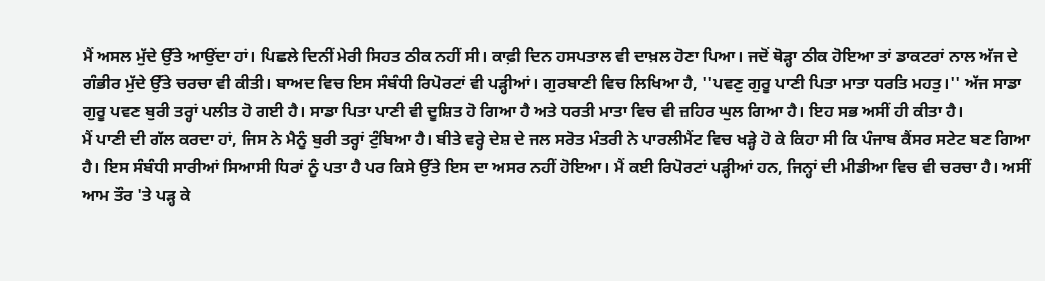ਮੈਂ ਅਸਲ ਮੁੱਦੇ ਉੱਤੇ ਆਉਂਦਾ ਹਾਂ। ਪਿਛਲੇ ਦਿਨੀਂ ਮੇਰੀ ਸਿਹਤ ਠੀਕ ਨਹੀਂ ਸੀ। ਕਾਫ਼ੀ ਦਿਨ ਹਸਪਤਾਲ ਵੀ ਦਾਖ਼ਲ ਹੋਣਾ ਪਿਆ। ਜਦੋਂ ਥੋੜ੍ਹਾ ਠੀਕ ਹੋਇਆ ਤਾਂ ਡਾਕਟਰਾਂ ਨਾਲ ਅੱਜ ਦੇ ਗੰਭੀਰ ਮੁੱਦੇ ਉੱਤੇ ਚਰਚਾ ਵੀ ਕੀਤੀ। ਬਾਅਦ ਵਿਚ ਇਸ ਸੰਬੰਧੀ ਰਿਪੋਰਟਾਂ ਵੀ ਪੜ੍ਹੀਆਂ। ਗੁਰਬਾਣੀ ਵਿਚ ਲਿਖਿਆ ਹੈ, ''ਪਵਣੁ ਗੁਰੂ ਪਾਣੀ ਪਿਤਾ ਮਾਤਾ ਧਰਤਿ ਮਹਤੁ।'' ਅੱਜ ਸਾਡਾ ਗੁਰੂ ਪਵਣ ਬੁਰੀ ਤਰ੍ਹਾਂ ਪਲੀਤ ਹੋ ਗਈ ਹੈ। ਸਾਡਾ ਪਿਤਾ ਪਾਣੀ ਵੀ ਦੂਸ਼ਿਤ ਹੋ ਗਿਆ ਹੈ ਅਤੇ ਧਰਤੀ ਮਾਤਾ ਵਿਚ ਵੀ ਜ਼ਹਿਰ ਘੁਲ ਗਿਆ ਹੈ। ਇਹ ਸਭ ਅਸੀਂ ਹੀ ਕੀਤਾ ਹੈ।
ਮੈਂ ਪਾਣੀ ਦੀ ਗੱਲ ਕਰਦਾ ਹਾਂ, ਜਿਸ ਨੇ ਮੈਨੂੰ ਬੁਰੀ ਤਰ੍ਹਾਂ ਟੁੰਬਿਆ ਹੈ। ਬੀਤੇ ਵਰ੍ਹੇ ਦੇਸ਼ ਦੇ ਜਲ ਸਰੋਤ ਮੰਤਰੀ ਨੇ ਪਾਰਲੀਮੈਂਟ ਵਿਚ ਖੜ੍ਹੇ ਹੋ ਕੇ ਕਿਹਾ ਸੀ ਕਿ ਪੰਜਾਬ ਕੈਂਸਰ ਸਟੇਟ ਬਣ ਗਿਆ ਹੈ। ਇਸ ਸੰਬੰਧੀ ਸਾਰੀਆਂ ਸਿਆਸੀ ਧਿਰਾਂ ਨੂੰ ਪਤਾ ਹੈ ਪਰ ਕਿਸੇ ਉੱਤੇ ਇਸ ਦਾ ਅਸਰ ਨਹੀਂ ਹੋਇਆ। ਮੈਂ ਕਈ ਰਿਪੋਰਟਾਂ ਪੜ੍ਹੀਆਂ ਹਨ, ਜਿਨ੍ਹਾਂ ਦੀ ਮੀਡੀਆ ਵਿਚ ਵੀ ਚਰਚਾ ਹੈ। ਅਸੀਂ ਆਮ ਤੌਰ 'ਤੇ ਪੜ੍ਹ ਕੇ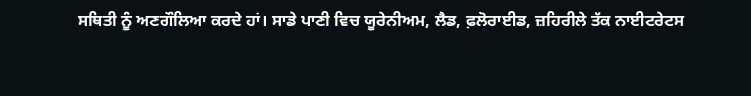ਸਥਿਤੀ ਨੂੰ ਅਣਗੌਲਿਆ ਕਰਦੇ ਹਾਂ। ਸਾਡੇ ਪਾਣੀ ਵਿਚ ਯੂਰੇਨੀਅਮ, ਲੈਡ, ਫ਼ਲੋਰਾਈਡ, ਜ਼ਹਿਰੀਲੇ ਤੱਕ ਨਾਈਟਰੇਟਸ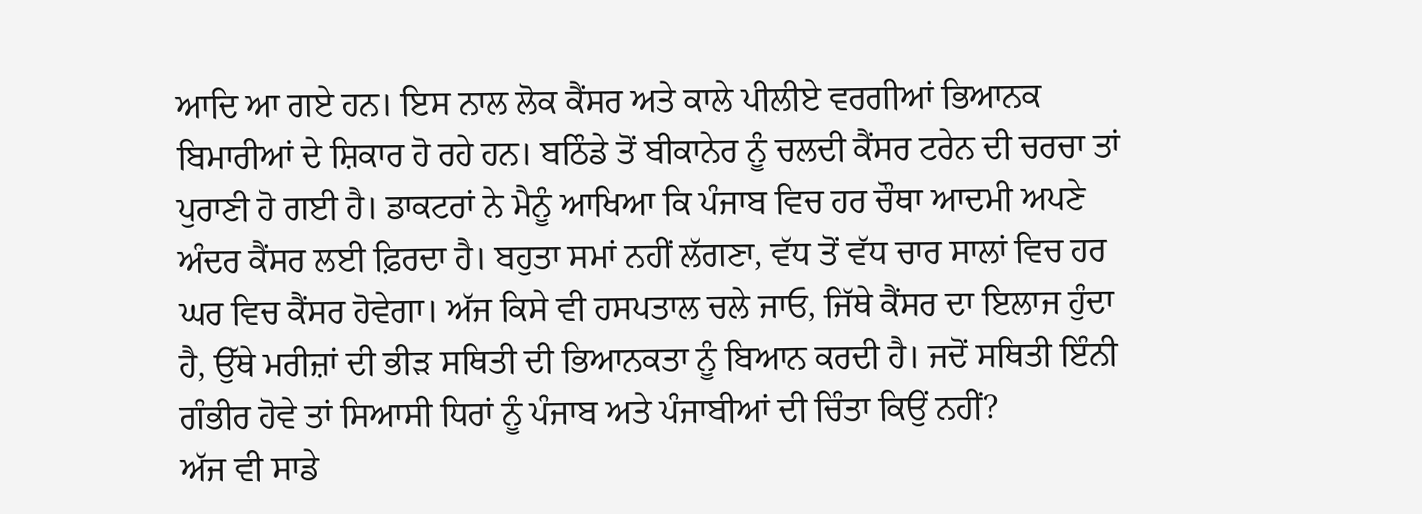ਆਦਿ ਆ ਗਏ ਹਨ। ਇਸ ਨਾਲ ਲੋਕ ਕੈਂਸਰ ਅਤੇ ਕਾਲੇ ਪੀਲੀਏ ਵਰਗੀਆਂ ਭਿਆਨਕ ਬਿਮਾਰੀਆਂ ਦੇ ਸ਼ਿਕਾਰ ਹੋ ਰਹੇ ਹਨ। ਬਠਿੰਡੇ ਤੋਂ ਬੀਕਾਨੇਰ ਨੂੰ ਚਲਦੀ ਕੈਂਸਰ ਟਰੇਨ ਦੀ ਚਰਚਾ ਤਾਂ ਪੁਰਾਣੀ ਹੋ ਗਈ ਹੈ। ਡਾਕਟਰਾਂ ਨੇ ਮੈਨੂੰ ਆਖਿਆ ਕਿ ਪੰਜਾਬ ਵਿਚ ਹਰ ਚੌਥਾ ਆਦਮੀ ਅਪਣੇ ਅੰਦਰ ਕੈਂਸਰ ਲਈ ਫ਼ਿਰਦਾ ਹੈ। ਬਹੁਤਾ ਸਮਾਂ ਨਹੀਂ ਲੱਗਣਾ, ਵੱਧ ਤੋਂ ਵੱਧ ਚਾਰ ਸਾਲਾਂ ਵਿਚ ਹਰ ਘਰ ਵਿਚ ਕੈਂਸਰ ਹੋਵੇਗਾ। ਅੱਜ ਕਿਸੇ ਵੀ ਹਸਪਤਾਲ ਚਲੇ ਜਾਓ, ਜਿੱਥੇ ਕੈਂਸਰ ਦਾ ਇਲਾਜ ਹੁੰਦਾ ਹੈ, ਉੱਥੇ ਮਰੀਜ਼ਾਂ ਦੀ ਭੀੜ ਸਥਿਤੀ ਦੀ ਭਿਆਨਕਤਾ ਨੂੰ ਬਿਆਨ ਕਰਦੀ ਹੈ। ਜਦੋਂ ਸਥਿਤੀ ਇੰਨੀ ਗੰਭੀਰ ਹੋਵੇ ਤਾਂ ਸਿਆਸੀ ਧਿਰਾਂ ਨੂੰ ਪੰਜਾਬ ਅਤੇ ਪੰਜਾਬੀਆਂ ਦੀ ਚਿੰਤਾ ਕਿਉਂ ਨਹੀਂ?
ਅੱਜ ਵੀ ਸਾਡੇ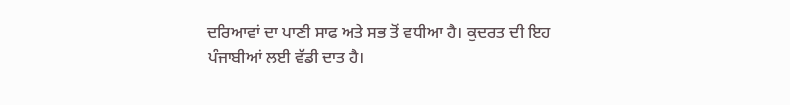ਦਰਿਆਵਾਂ ਦਾ ਪਾਣੀ ਸਾਫ ਅਤੇ ਸਭ ਤੋਂ ਵਧੀਆ ਹੈ। ਕੁਦਰਤ ਦੀ ਇਹ ਪੰਜਾਬੀਆਂ ਲਈ ਵੱਡੀ ਦਾਤ ਹੈ।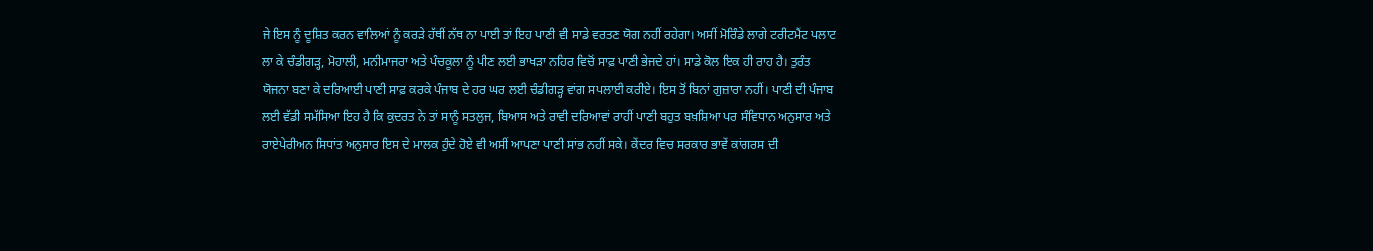ਜੇ ਇਸ ਨੂੰ ਦੂਸ਼ਿਤ ਕਰਨ ਵਾਲਿਆਂ ਨੂੰ ਕਰੜੇ ਹੱਥੀਂ ਨੱਥ ਨਾ ਪਾਈ ਤਾਂ ਇਹ ਪਾਣੀ ਵੀ ਸਾਡੇ ਵਰਤਣ ਯੋਗ ਨਹੀਂ ਰਹੇਗਾ। ਅਸੀਂ ਮੋਰਿੰਡੇ ਲਾਗੇ ਟਰੀਟਮੈਂਟ ਪਲਾਟ ਲਾ ਕੇ ਚੰਡੀਗੜ੍ਹ, ਮੋਹਾਲੀ, ਮਨੀਮਾਜਰਾ ਅਤੇ ਪੰਚਕੂਲਾ ਨੂੰ ਪੀਣ ਲਈ ਭਾਖੜਾ ਨਹਿਰ ਵਿਚੋਂ ਸਾਫ਼ ਪਾਣੀ ਭੇਜਦੇ ਹਾਂ। ਸਾਡੇ ਕੋਲ ਇਕ ਹੀ ਰਾਹ ਹੈ। ਤੁਰੰਤ ਯੋਜਨਾ ਬਣਾ ਕੇ ਦਰਿਆਈ ਪਾਣੀ ਸਾਫ਼ ਕਰਕੇ ਪੰਜਾਬ ਦੇ ਹਰ ਘਰ ਲਈ ਚੰਡੀਗੜ੍ਹ ਵਾਂਗ ਸਪਲਾਈ ਕਰੀਏ। ਇਸ ਤੋਂ ਬਿਨਾਂ ਗੁਜ਼ਾਰਾ ਨਹੀਂ। ਪਾਣੀ ਦੀ ਪੰਜਾਬ ਲਈ ਵੱਡੀ ਸਮੱਸਿਆ ਇਹ ਹੈ ਕਿ ਕੁਦਰਤ ਨੇ ਤਾਂ ਸਾਨੂੰ ਸਤਲੁਜ, ਬਿਆਸ ਅਤੇ ਰਾਵੀ ਦਰਿਆਵਾਂ ਰਾਹੀਂ ਪਾਣੀ ਬਹੁਤ ਬਖ਼ਸ਼ਿਆ ਪਰ ਸੰਵਿਧਾਨ ਅਨੁਸਾਰ ਅਤੇ ਰਾਏਪੇਰੀਅਨ ਸਿਧਾਂਤ ਅਨੁਸਾਰ ਇਸ ਦੇ ਮਾਲਕ ਹੁੰਦੇ ਹੋਏ ਵੀ ਅਸੀਂ ਆਪਣਾ ਪਾਣੀ ਸਾਂਭ ਨਹੀਂ ਸਕੇ। ਕੇਂਦਰ ਵਿਚ ਸਰਕਾਰ ਭਾਵੇਂ ਕਾਂਗਰਸ ਦੀ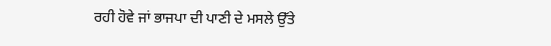ਰਹੀ ਹੋਵੇ ਜਾਂ ਭਾਜਪਾ ਦੀ ਪਾਣੀ ਦੇ ਮਸਲੇ ਉੱਤੇ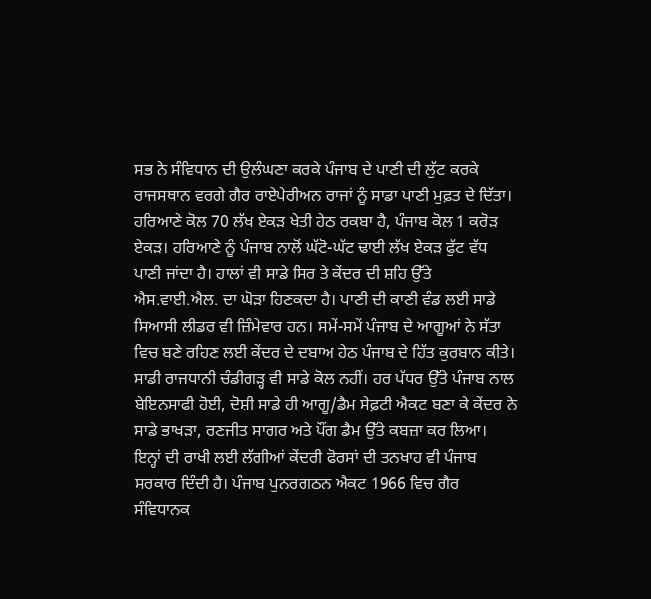ਸਭ ਨੇ ਸੰਵਿਧਾਨ ਦੀ ਉਲੰਘਣਾ ਕਰਕੇ ਪੰਜਾਬ ਦੇ ਪਾਣੀ ਦੀ ਲੁੱਟ ਕਰਕੇ ਰਾਜਸਥਾਨ ਵਰਗੇ ਗੈਰ ਰਾਏਪੇਰੀਅਨ ਰਾਜਾਂ ਨੂੰ ਸਾਡਾ ਪਾਣੀ ਮੁਫ਼ਤ ਦੇ ਦਿੱਤਾ।
ਹਰਿਆਣੇ ਕੋਲ 70 ਲੱਖ ਏਕੜ ਖੇਤੀ ਹੇਠ ਰਕਬਾ ਹੈ, ਪੰਜਾਬ ਕੋਲ 1 ਕਰੋੜ ਏਕੜ। ਹਰਿਆਣੇ ਨੂੰ ਪੰਜਾਬ ਨਾਲੋਂ ਘੱਟੋ-ਘੱਟ ਢਾਈ ਲੱਖ ਏਕੜ ਫੁੱਟ ਵੱਧ ਪਾਣੀ ਜਾਂਦਾ ਹੈ। ਹਾਲਾਂ ਵੀ ਸਾਡੇ ਸਿਰ ਤੇ ਕੇਂਦਰ ਦੀ ਸ਼ਹਿ ਉੱਤੇ ਐਸ.ਵਾਈ.ਐਲ. ਦਾ ਘੋੜਾ ਹਿਣਕਦਾ ਹੈ। ਪਾਣੀ ਦੀ ਕਾਣੀ ਵੰਡ ਲਈ ਸਾਡੇ ਸਿਆਸੀ ਲੀਡਰ ਵੀ ਜ਼ਿੰਮੇਵਾਰ ਹਨ। ਸਮੇਂ-ਸਮੇਂ ਪੰਜਾਬ ਦੇ ਆਗੂਆਂ ਨੇ ਸੱਤਾ ਵਿਚ ਬਣੇ ਰਹਿਣ ਲਈ ਕੇਂਦਰ ਦੇ ਦਬਾਅ ਹੇਠ ਪੰਜਾਬ ਦੇ ਹਿੱਤ ਕੁਰਬਾਨ ਕੀਤੇ।
ਸਾਡੀ ਰਾਜਧਾਨੀ ਚੰਡੀਗੜ੍ਹ ਵੀ ਸਾਡੇ ਕੋਲ ਨਹੀਂ। ਹਰ ਪੱਧਰ ਉੱਤੇ ਪੰਜਾਬ ਨਾਲ ਬੇਇਨਸਾਫੀ ਹੋਈ, ਦੋਸ਼ੀ ਸਾਡੇ ਹੀ ਆਗੂ/ਡੈਮ ਸੇਫ਼ਟੀ ਐਕਟ ਬਣਾ ਕੇ ਕੇਂਦਰ ਨੇ ਸਾਡੇ ਭਾਖੜਾ, ਰਣਜੀਤ ਸਾਗਰ ਅਤੇ ਪੌਂਗ ਡੈਮ ਉੱਤੇ ਕਬਜ਼ਾ ਕਰ ਲਿਆ। ਇਨ੍ਹਾਂ ਦੀ ਰਾਖੀ ਲਈ ਲੱਗੀਆਂ ਕੇਂਦਰੀ ਫੋਰਸਾਂ ਦੀ ਤਨਖਾਹ ਵੀ ਪੰਜਾਬ ਸਰਕਾਰ ਦਿੰਦੀ ਹੈ। ਪੰਜਾਬ ਪੁਨਰਗਠਨ ਐਕਟ 1966 ਵਿਚ ਗੈਰ ਸੰਵਿਧਾਨਕ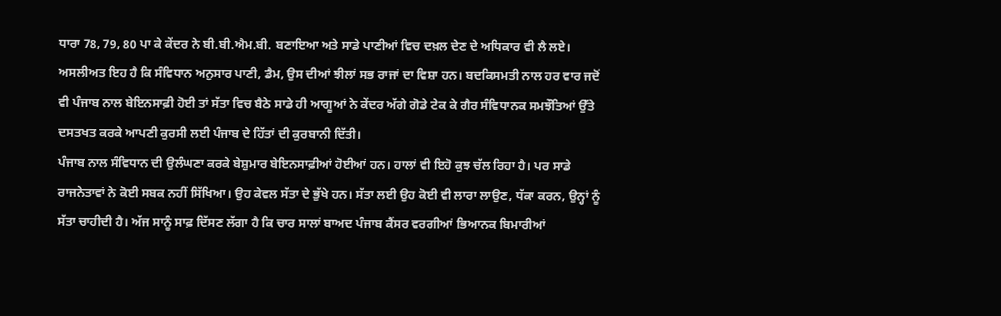ਧਾਰਾ 78, 79, 80 ਪਾ ਕੇ ਕੇਂਦਰ ਨੇ ਬੀ.ਬੀ.ਐਮ.ਬੀ. ਬਣਾਇਆ ਅਤੇ ਸਾਡੇ ਪਾਣੀਆਂ ਵਿਚ ਦਖ਼ਲ ਦੇਣ ਦੇ ਅਧਿਕਾਰ ਵੀ ਲੈ ਲਏ। ਅਸਲੀਅਤ ਇਹ ਹੈ ਕਿ ਸੰਵਿਧਾਨ ਅਨੁਸਾਰ ਪਾਣੀ, ਡੈਮ, ਉਸ ਦੀਆਂ ਝੀਲਾਂ ਸਭ ਰਾਜਾਂ ਦਾ ਵਿਸ਼ਾ ਹਨ। ਬਦਕਿਸਮਤੀ ਨਾਲ ਹਰ ਵਾਰ ਜਦੋਂ ਵੀ ਪੰਜਾਬ ਨਾਲ ਬੇਇਨਸਾਫ਼ੀ ਹੋਈ ਤਾਂ ਸੱਤਾ ਵਿਚ ਬੈਠੇ ਸਾਡੇ ਹੀ ਆਗੂਆਂ ਨੇ ਕੇਂਦਰ ਅੱਗੇ ਗੋਡੇ ਟੇਕ ਕੇ ਗੈਰ ਸੰਵਿਧਾਨਕ ਸਮਝੌਤਿਆਂ ਉੱਤੇ ਦਸਤਖਤ ਕਰਕੇ ਆਪਣੀ ਕੁਰਸੀ ਲਈ ਪੰਜਾਬ ਦੇ ਹਿੱਤਾਂ ਦੀ ਕੁਰਬਾਨੀ ਦਿੱਤੀ।
ਪੰਜਾਬ ਨਾਲ ਸੰਵਿਧਾਨ ਦੀ ਉਲੰਘਣਾ ਕਰਕੇ ਬੇਸ਼ੁਮਾਰ ਬੇਇਨਸਾਫ਼ੀਆਂ ਹੋਈਆਂ ਹਨ। ਹਾਲਾਂ ਵੀ ਇਹੋ ਕੁਝ ਚੱਲ ਰਿਹਾ ਹੈ। ਪਰ ਸਾਡੇ ਰਾਜਨੇਤਾਵਾਂ ਨੇ ਕੋਈ ਸਬਕ ਨਹੀਂ ਸਿੱਖਿਆ। ਉਹ ਕੇਵਲ ਸੱਤਾ ਦੇ ਭੁੱਖੇ ਹਨ। ਸੱਤਾ ਲਈ ਉਹ ਕੋਈ ਵੀ ਲਾਰਾ ਲਾਉਣ, ਧੱਕਾ ਕਰਨ, ਉਨ੍ਹਾਂ ਨੂੰ ਸੱਤਾ ਚਾਹੀਦੀ ਹੈ। ਅੱਜ ਸਾਨੂੰ ਸਾਫ਼ ਦਿੱਸਣ ਲੱਗਾ ਹੈ ਕਿ ਚਾਰ ਸਾਲਾਂ ਬਾਅਦ ਪੰਜਾਬ ਕੈਂਸਰ ਵਰਗੀਆਂ ਭਿਆਨਕ ਬਿਮਾਰੀਆਂ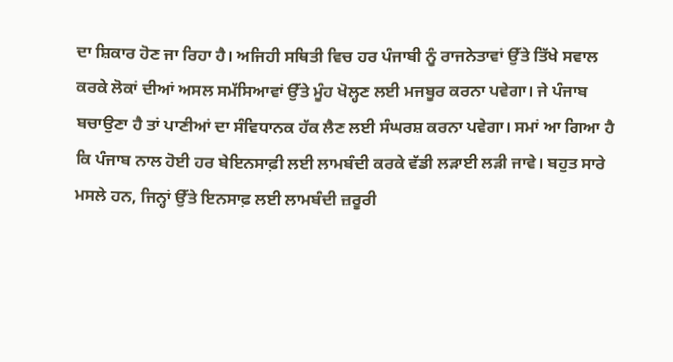ਦਾ ਸ਼ਿਕਾਰ ਹੋਣ ਜਾ ਰਿਹਾ ਹੈ। ਅਜਿਹੀ ਸਥਿਤੀ ਵਿਚ ਹਰ ਪੰਜਾਬੀ ਨੂੰ ਰਾਜਨੇਤਾਵਾਂ ਉੱਤੇ ਤਿੱਖੇ ਸਵਾਲ ਕਰਕੇ ਲੋਕਾਂ ਦੀਆਂ ਅਸਲ ਸਮੱਸਿਆਵਾਂ ਉੱਤੇ ਮੂੰਹ ਖੋਲ੍ਹਣ ਲਈ ਮਜਬੂਰ ਕਰਨਾ ਪਵੇਗਾ। ਜੇ ਪੰਜਾਬ ਬਚਾਉਣਾ ਹੈ ਤਾਂ ਪਾਣੀਆਂ ਦਾ ਸੰਵਿਧਾਨਕ ਹੱਕ ਲੈਣ ਲਈ ਸੰਘਰਸ਼ ਕਰਨਾ ਪਵੇਗਾ। ਸਮਾਂ ਆ ਗਿਆ ਹੈ ਕਿ ਪੰਜਾਬ ਨਾਲ ਹੋਈ ਹਰ ਬੇਇਨਸਾਫ਼ੀ ਲਈ ਲਾਮਬੰਦੀ ਕਰਕੇ ਵੱਡੀ ਲੜਾਈ ਲੜੀ ਜਾਵੇ। ਬਹੁਤ ਸਾਰੇ ਮਸਲੇ ਹਨ, ਜਿਨ੍ਹਾਂ ਉੱਤੇ ਇਨਸਾਫ਼ ਲਈ ਲਾਮਬੰਦੀ ਜ਼ਰੂਰੀ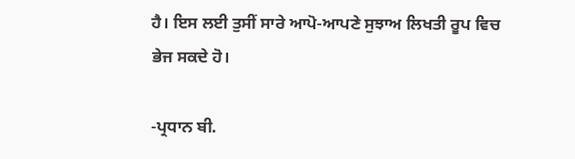ਹੈ। ਇਸ ਲਈ ਤੁਸੀਂ ਸਾਰੇ ਆਪੋ-ਆਪਣੇ ਸੁਝਾਅ ਲਿਖਤੀ ਰੂਪ ਵਿਚ ਭੇਜ ਸਕਦੇ ਹੋ।

-ਪ੍ਰਧਾਨ ਬੀ.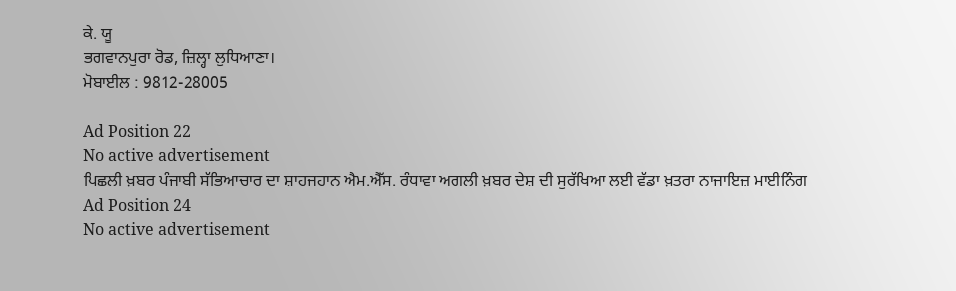ਕੇ. ਯੂ
ਭਗਵਾਨਪੁਰਾ ਰੋਡ, ਜ਼ਿਲ੍ਹਾ ਲੁਧਿਆਣਾ।
ਮੋਬਾਈਲ : 9812-28005

Ad Position 22
No active advertisement
ਪਿਛਲੀ ਖ਼ਬਰ ਪੰਜਾਬੀ ਸੱਭਿਆਚਾਰ ਦਾ ਸ਼ਾਹਜਹਾਨ ਐਮ.ਐੱਸ. ਰੰਧਾਵਾ ਅਗਲੀ ਖ਼ਬਰ ਦੇਸ਼ ਦੀ ਸੁਰੱਖਿਆ ਲਈ ਵੱਡਾ ਖ਼ਤਰਾ ਨਾਜਾਇਜ਼ ਮਾਈਨਿੰਗ
Ad Position 24
No active advertisement